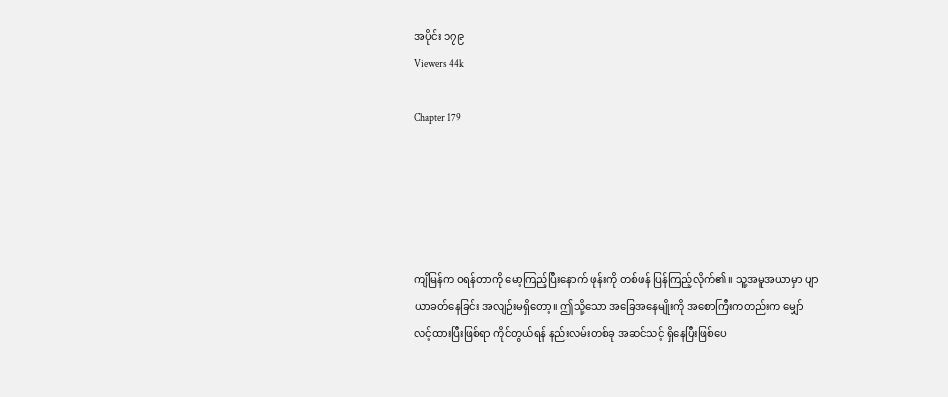အပိုင်း ၁၇၉
Viewers 44k

Chapter 179





ကျိမြန်က ဝရန်တာကို မော့ကြည့်ပြီး‌နောက် ဖုန်းကို တစ်ဖန် ပြန်ကြည့်လိုက်၏။ သူ့အမူအယာမှာ ပျာယာခတ်နေခြင်း အလျဉ်းမရှိတော့။ ဤသို့သော အခြေအနေမျိုးကို အစောကြီးကတည်းက မျှော်လင့်ထားပြီးဖြစ်ရာ ကိုင်တွယ်ရန် နည်းလမ်းတစ်ခု အဆင်သင့် ရှိနေပြီးဖြစ်ပေ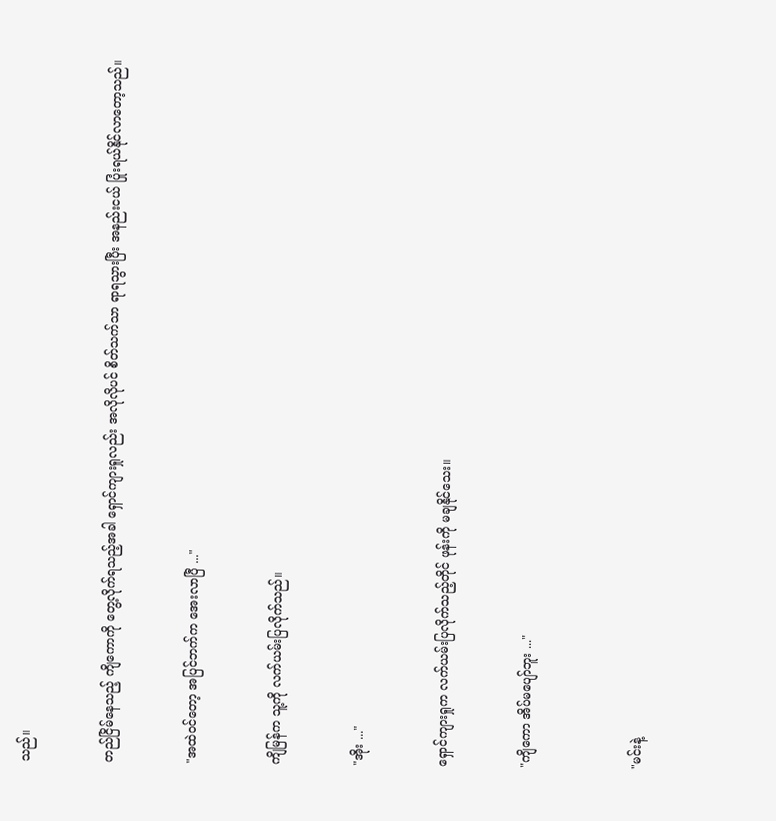သည်။


တည်ငြိမ်နေသည့် ကျိကောကို တွေ့လိုက်ရသည့်အခါ ရှောင်ကျားရှုလည်း အလိုလိုပင် စိတ်သက်သာ ရာရသွားပြီး အနည်းငယ် ပြုံးရယ်နိုင်လာတော့သည်။


"အထဲဝင်တော့ အပြင်ဘက်က အေးလာပြီ ..."


ကျိမြန်က သူ့ကို လက်ယမ်းပြလိုက်သည်။


"အိုး ..."


ရှောင်ကျားရှုက လက်ယမ်းပြလိုက်သည့်တိုင် ဖုန်းကို မချနိုင်သေး။


"ကျိကော အိပ်မပျော်ဘူး ..."



"မင်းနဲ့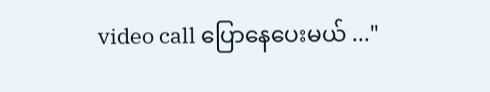video call ပြောနေပေးမယ် ..."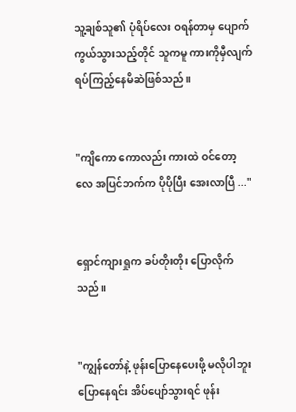သူ့ချစ်သူ၏ ပုံရိပ်လေး ဝရန်တာမှ ပျောက်ကွယ်သွားသည့်တိုင် သူကမူ ကားကိုမှီလျက် ရပ်ကြည့်နေမိဆဲဖြစ်သည်။


"ကျိကော ကောလည်း ကားထဲ ဝင်တော့လေ အပြင်ဘက်က ပိုပိုပြီး အေးလာပြီ ..."


ရှောင်ကျားရှုက ခပ်တိုးတိုး ပြောလိုက်သည်။


"ကျွန်တော်နဲ့ ဖုန်းပြောနေပေးဖို့ မလိုပါဘူး ပြောနေရင်း အိပ်ပျော်သွားရင် ဖုန်း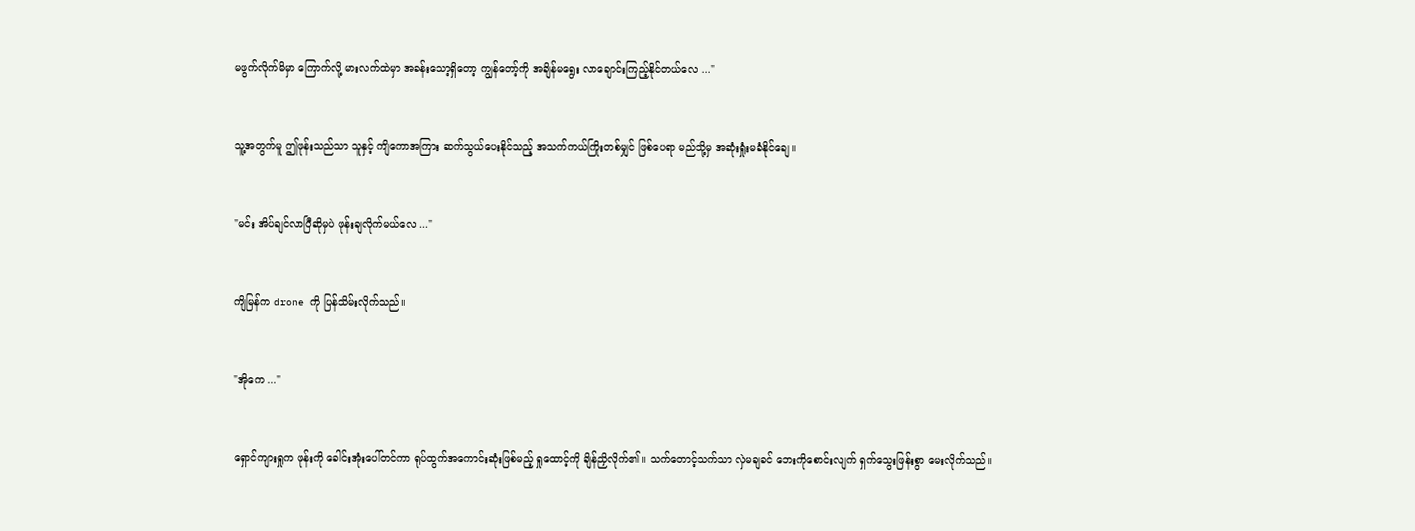မဖွက်လိုက်မိမှာ ကြောက်လို့ မားလက်ထဲမှာ အခန်းသော့ရှိတော့ ကျွန်တော့်ကို အချိန်‌မရွေး လာချောင်းကြည့်နိုင်တယ်လေ ..."


သူ့အတွက်မူ ဤဖုန်းသည်သာ သူနှင့် ကျိကောအကြား ဆက်သွယ်ပေးနိုင်သည့် အသက်ကယ်ကြိုးတစ်မျှင် ဖြစ်ပေရာ မည်သို့မှ အဆုံးရှုံးမခံနိုင်ချေ။


"မင်း အိပ်ချင်လာပြီဆိုမှပဲ ဖုန်းချလိုက်မယ်လေ ..."


ကျိမြန်က drone ကို ပြန်သိမ်းလိုက်သည်။


"အိုကေ ..."


ရှောင်ကျားရှုက ဖုန်းကို ခေါင်းအုံးပေါ်တင်ကာ ရုပ်ထွက်အကောင်းဆုံးဖြစ်မည့် ရှုထောင့်ကို ချိန်ညှိလိုက်၏။ သက်တောင့်သက်သာ လှဲမချခင် ဘေးကိုစောင်းလျက် ရှက်သွေးဖြန်းစွာ မေးလိုက်သည်။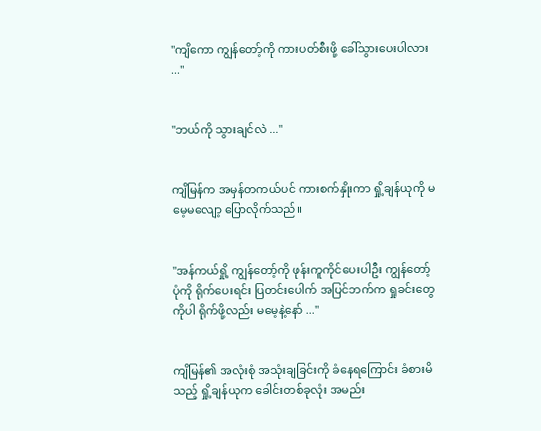"ကျိကော ကျွန်တော့်ကို ကားပတ်စီးဖို့ ခေါ်သွားပေးပါလား ..."


"ဘယ်ကို သွားချင်လဲ ..."


ကျိမြန်က အမှန်တကယ်ပင် ကားစက်နှိုးကာ ရှို့ချန်ယုကို မမေ့မလျော့ ပြောလိုက်သည်။


"အန်ကယ်ရှို့ ကျွန်တော့်ကို ဖုန်းကူကိုင်ပေးပါဦး ကျွန်တော့်ပုံကို ရိုက်ပေးရင်း ပြတင်းပေါက် အပြင်ဘက်က ရှုခင်းတွေကိုပါ ရိုက်ဖို့လည်း မမေ့နဲ့နော် ..."


ကျိမြန်၏ အလုံးစုံ အသုံးချခြင်းကို ခံနေရကြောင်း ခံစားမိသည့် ရှို့ချန်ယုက ခေါင်းတစ်ခုလုံး အမည်း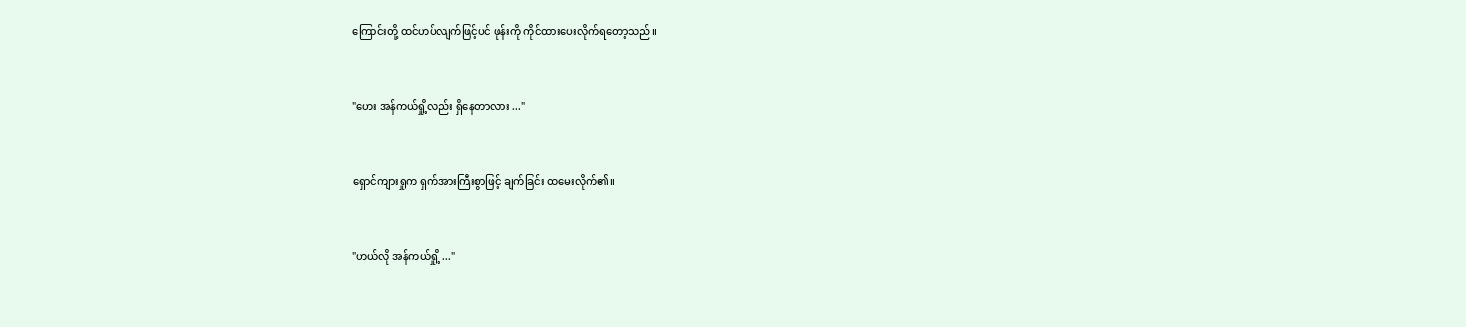ကြောင်းတို့ ထင်ဟပ်လျက်ဖြင့်ပင် ဖုန်းကို ကိုင်ထားပေးလိုက်ရတော့သည်။


"ဟေး အန်ကယ်ရှို့လည်း ရှိနေတာလား ..."


ရှောင်ကျားရှုက ရှက်အားကြီးစွာဖြင့် ချက်ခြင်း ထမေးလိုက်၏။


"ဟယ်လို အန်ကယ်ရှို့ ..."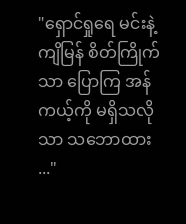"ရှောင်ရှုရေ မင်းနဲ့ကျိမြန် စိတ်ကြိုက်သာ ပြောကြ အန်ကယ့်ကို မရှိသလိုသာ သဘောထား ..."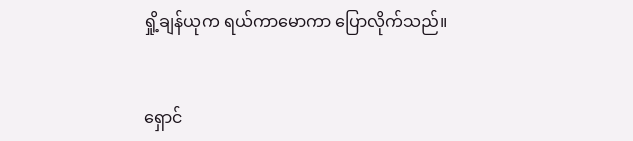ရှို့ချန်ယုက ရယ်ကာမောကာ ပြောလိုက်သည်။


ရှောင်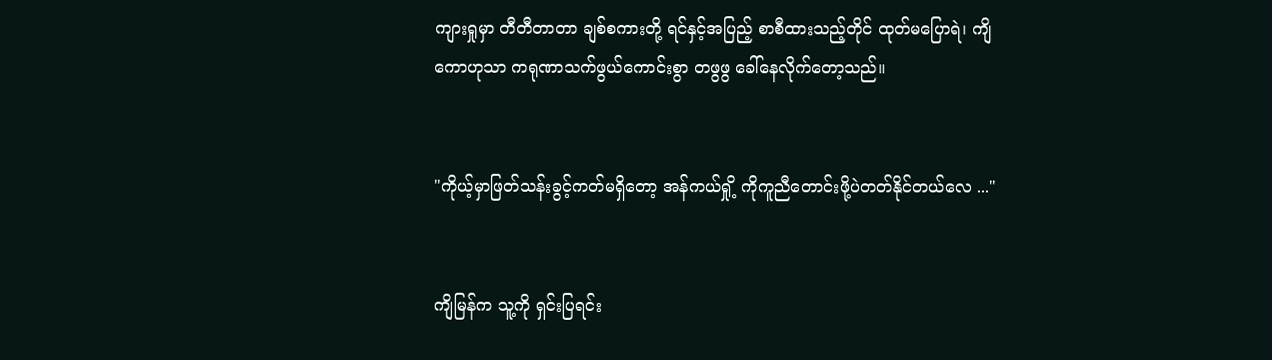ကျားရှုမှာ တီတီတာတာ ချစ်စကားတို့ ရင်နှင့်အပြည့် စာစီထားသည့်တိုင် ထုတ်မပြောရဲ၊ ကျိကောဟုသာ ကရုဏာသက်ဖွယ်ကောင်းစွာ တဖွဖွ ခေါ်နေလိုက်တော့သည်။


"ကိုယ့်မှာဖြတ်သန်းခွင့်ကတ်မရှိတော့ အန်ကယ်ရှို့ ကိုကူညီတောင်းဖို့ပဲတတ်နိုင်တယ်လေ ..."


ကျိမြန်က သူ့ကို ရှင်းပြရင်း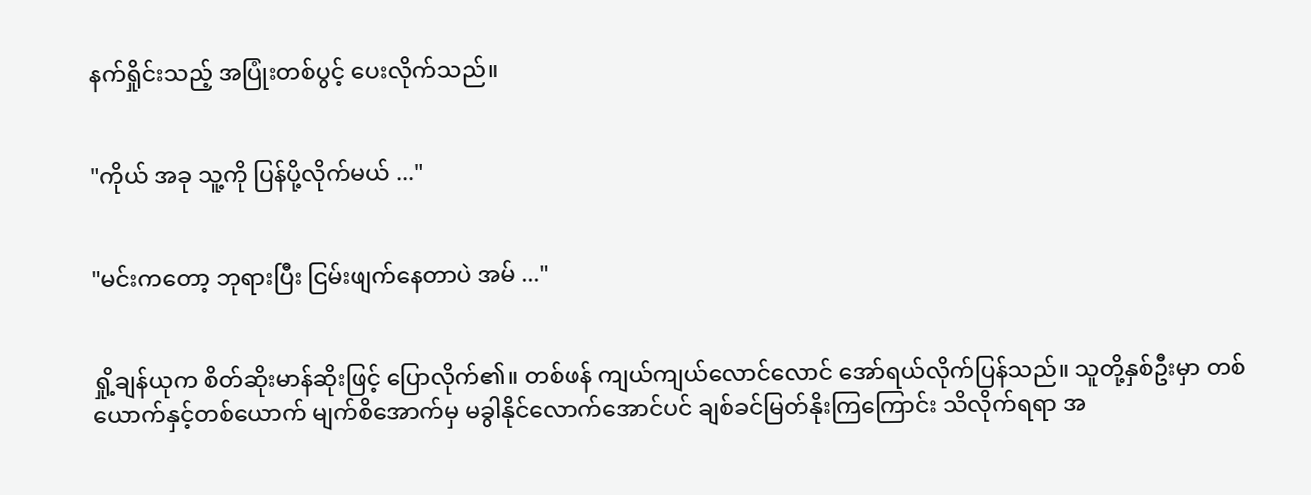နက်ရှိုင်းသည့် အပြုံးတစ်ပွင့် ပေးလိုက်သည်။


"ကိုယ် အခု သူ့ကို ပြန်ပို့လိုက်မယ် ..."


"မင်းကတော့ ဘုရားပြီး ငြမ်းဖျက်နေတာပဲ အမ် ..."


ရှို့ချန်ယုက စိတ်ဆိုးမာန်ဆိုးဖြင့် ပြောလိုက်၏။ တစ်ဖန် ကျယ်ကျယ်လောင်လောင် အော်ရယ်လိုက်ပြန်သည်။ သူတို့နှစ်ဦးမှာ တစ်ယောက်နှင့်တစ်ယောက် မျက်စိအောက်မှ မခွါနိုင်လောက်အောင်ပင် ချစ်ခင်မြတ်နိုးကြကြောင်း သိလိုက်ရရာ အ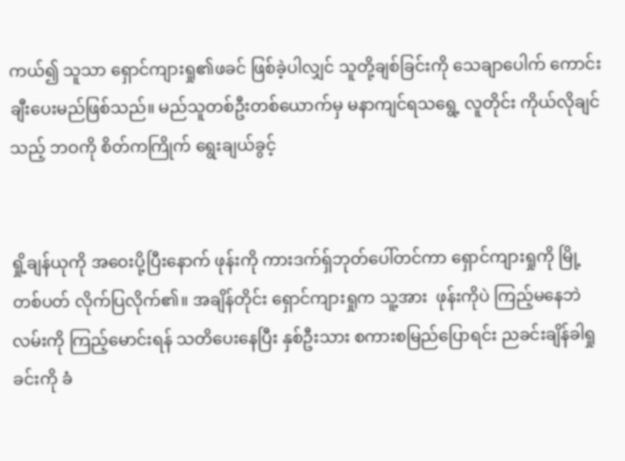ကယ်၍ သူသာ ရှောင်ကျားရှု၏ဖခင် ဖြစ်ခဲ့ပါလျှင် သူတို့ချစ်ခြင်းကို သေချာပေါက် ကောင်းချီးပေးမည်ဖြစ်သည်။ မည်သူတစ်ဦးတစ်ယောက်မှ မနာကျင်ရ‌သရွေ့ လူတိုင်း ကိုယ်လိုချင်သည့် ဘဝကို စိတ်ကကြိုက် ရွေးချယ်ခွင့်


ရှို့ချန်ယုကို အဝေးပို့ပြီးနောက် ဖုန်းကို ကားဒက်ရှ်ဘုတ်ပေါ်တင်ကာ ရှောင်ကျားရှုကို မြို့တစ်ပတ် လိုက်ပြလိုက်၏။ အချိန်တိုင်း ရှောင်ကျားရှုက သူ့အား  ဖုန်းကိုပဲ ကြည့်မနေဘဲ လမ်းကို ကြည့်မောင်းရန် သတိပေးနေပြီး နှစ်ဦးသား စကားစမြည်ပြောရင်း ညခင်းချိန်ခါရှုခင်းကို ခံ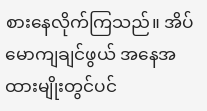စားနေလိုက်ကြသည်။ အိပ်မောကျချင်ဖွယ် အနေအထားမျိုးတွင်ပင်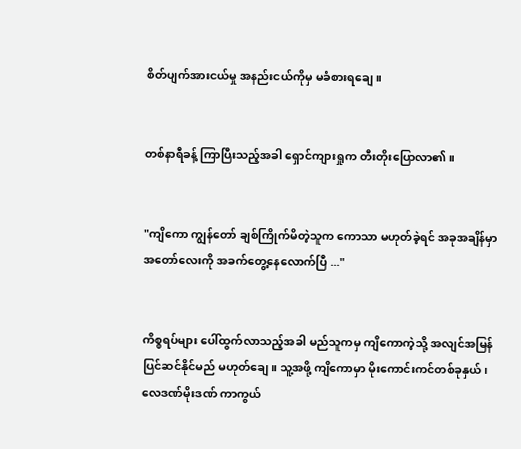စိတ်ပျက်အားငယ်မှု အနည်းငယ်ကိုမှ မခံစားရချေ။


တစ်နာရီခန့် ကြာပြီးသည့်အခါ ရှောင်ကျားရှုက တီးတိုးပြောလာ၏။


"ကျိကော ကျွန်တော် ချစ်ကြိုက်မိတဲ့သူက ကောသာ မဟုတ်ခဲ့ရင် အခုအချိန်မှာ အတော်လေးကို အခက်တွေ့နေလောက်ပြီ ..."


ကိစ္စရပ်များ ပေါ်ထွက်လာသည့်အခါ မည်သူကမှ ကျိကောကဲ့သို့ အလျင်အမြန် ပြင်ဆင်နိုင်မည် မဟုတ်ချေ။ သူ့အဖို့ ကျိကောမှာ မိုးကောင်းကင်တစ်ခုနှယ်၊ လေဒဏ်မိုးဒဏ် ကာကွယ်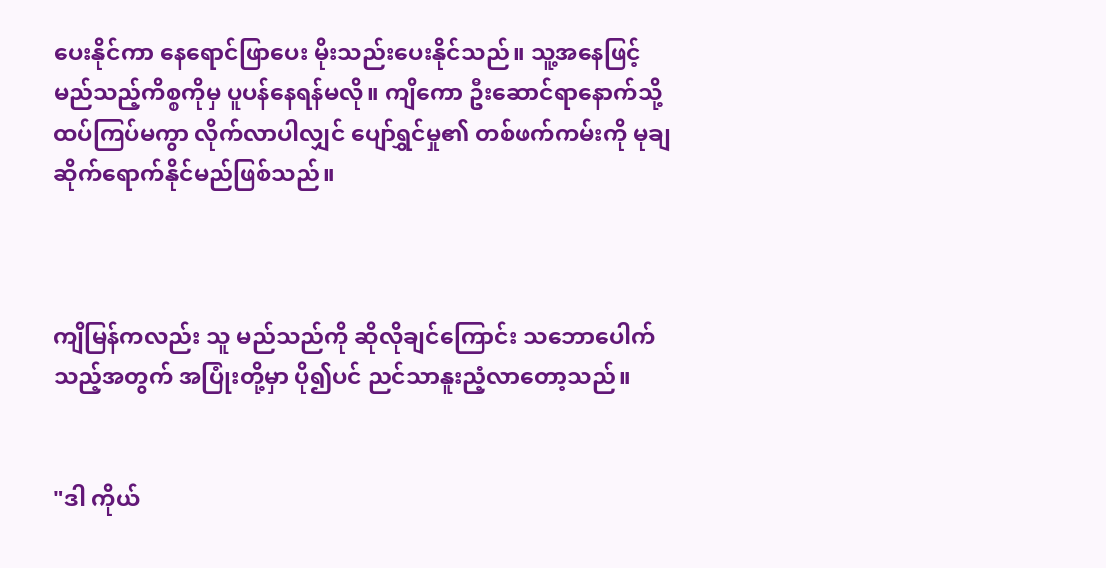ပေးနိုင်ကာ နေရောင်ဖြာပေး မိုးသည်းပေးနိုင်သည်။ သူ့အနေဖြင့် မည်သည့်ကိစ္စကိုမှ ပူပန်နေရန်မလို။ ကျိကော ဦးဆောင်ရာနောက်သို့ ထပ်ကြပ်မကွာ လိုက်လာပါလျှင် ပျော်ရွှင်မှု၏ တစ်ဖက်ကမ်းကို မုချ ဆိုက်ရောက်နိုင်မည်ဖြစ်သည်။



ကျိမြန်ကလည်း သူ မည်သည်ကို ဆိုလိုချင်ကြောင်း သဘောပေါက်သည့်အတွက် အပြုံးတို့မှာ ပို၍ပင် ညင်သာနူးညံ့လာတော့သည်။


"ဒါ ကိုယ်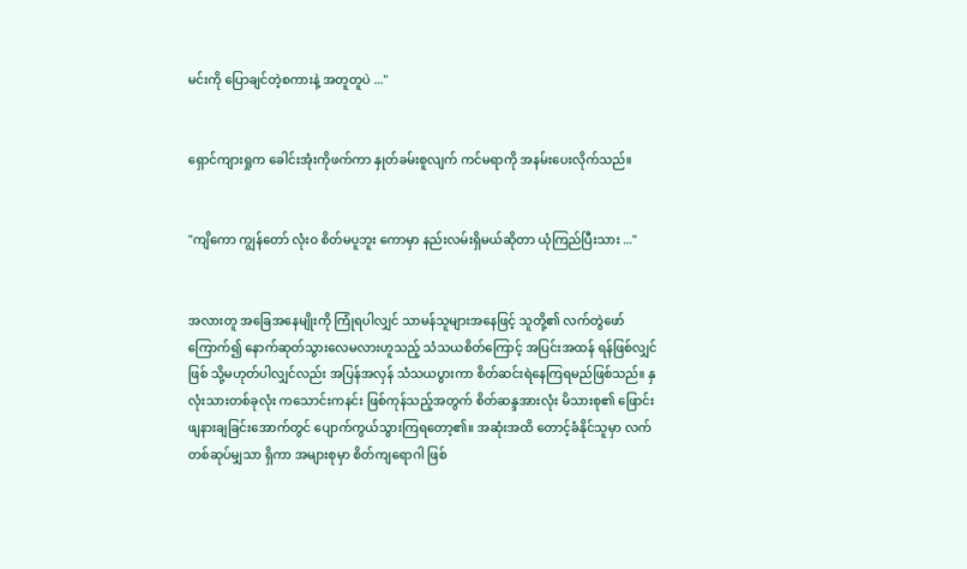မင်းကို ပြောချင်တဲ့စကားနဲ့ အတူတူပဲ ..."


ရှောင်ကျားရှုက ခေါင်းအုံးကိုဖက်ကာ နှုတ်ခမ်းစူလျက် ကင်မရာကို အနမ်းပေးလိုက်သည်။


"ကျိကော ကျွန်တော် လုံးဝ စိတ်မပူဘူး ကောမှာ နည်းလမ်းရှိမယ်ဆိုတာ ယုံကြည်ပြီးသား ..."


အလားတူ အခြေအနေမျိုးကို ကြုံရပါလျှင် သာမန်သူများအနေဖြင့် သူတို့၏ လက်တွဲဖော် ကြောက်၍ နောက်ဆုတ်သွားလေမလားဟူသည့် သံသယစိတ်ကြောင့် အပြင်းအထန် ရန်ဖြစ်လျှင်ဖြစ် သို့မဟုတ်ပါလျှင်လည်း အပြန်အလှန် သံသယပွားကာ စိတ်ဆင်းရဲနေကြရမည်ဖြစ်သည်။ နှလုံးသားတစ်ခုလုံး ကသောင်းကနင်း ဖြစ်ကုန်သည့်အတွက် စိတ်ဆန္ဒအားလုံး မိသားစု၏ ဖြောင်းဖျနားချခြင်းအောက်တွင် ပျောက်ကွယ်သွားကြရတော့၏။ အဆုံးအထိ တောင့်ခံနိုင်သူမှာ လက်တစ်ဆုပ်မျှသာ ရှိကာ အများစုမှာ စိတ်ကျရောဂါ ဖြစ်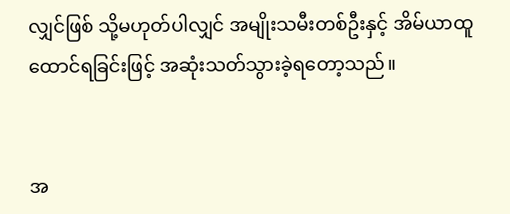လျှင်ဖြစ် သို့မဟုတ်ပါလျှင် အမျိုးသမီးတစ်ဦးနှင့် အိမ်ယာထူထောင်ရခြင်းဖြင့် အဆုံးသတ်သွားခဲ့ရတော့သည်။


အ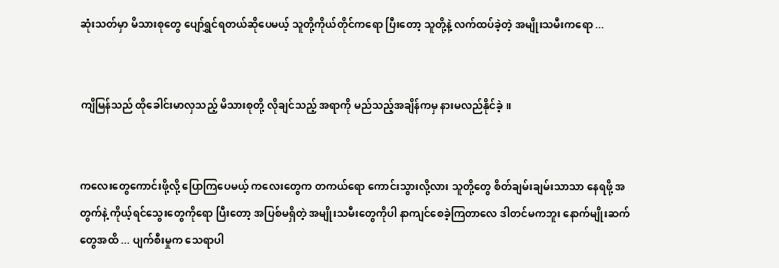ဆုံးသတ်မှာ မိသားစုတွေ ပျော်ရွှင်ရတယ်ဆိုပေမယ့် သူတို့ကိုယ်တိုင်ကရော ပြီးတော့ သူတို့နဲ့ လက်ထပ်ခဲ့တဲ့ အမျိုးသမီးကရော ...


ကျိမြန်သည် ထိုခေါင်းမာလှသည့် မိသားစုတို့ လိုချင်သည့် အရာကို မည်သည့်အချိန်ကမှ နားမလည်နိုင်ခဲ့။


ကလေးတွေကောင်းဖို့လို့ ပြောကြပေမယ့် ကလေးတွေက တကယ်ရော ကောင်းသွားလို့လား သူတို့တွေ စိတ်ချမ်းချမ်းသာသာ နေရဖို့ အတွက်နဲ့ ကိုယ့်ရင်သွေးတွေကိုရော ပြီးတော့ အပြစ်မရှိတဲ့ အမျိုးသမီးတွေကိုပါ နာကျင်စေခဲ့ကြတာလေ ဒါတင်မကဘူး နောက်မျိုးဆက်တွေအထိ ... ပျက်စီးမှုက ‌သေရာပါ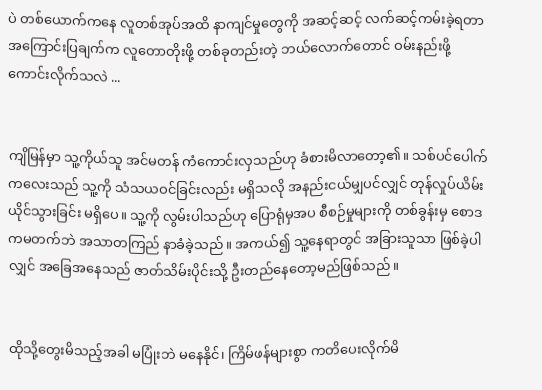ပဲ တစ်ယောက်ကနေ လူတစ်အုပ်အထိ နာကျင်မှုတွေကို အဆင့်ဆင့် လက်ဆင့်ကမ်းခဲ့ရတာ အကြောင်းပြချက်က လူတောတိုးဖို့ တစ်ခုတည်းတဲ့ ဘယ်လောက်တောင် ဝမ်းနည်းဖို့ ကောင်းလိုက်သလဲ ...


ကျိမြန်မှာ သူ့ကိုယ်သူ အင်မတန် ကံကောင်းလှသည်ဟု ခံစားမိလာတော့၏။ သစ်ပင်ပေါက်ကလေးသည် သူ့ကို သံသယဝင်ခြင်းလည်း မရှိသလို အနည်းငယ်မျှပင်လျှင် တုန်လှုပ်ယိမ်းယိုင်သွားခြင်း မရှိပေ။ သူ့ကို လွမ်းပါသည်ဟု ပြောရုံမှအပ စီစဉ်မှုများကို တစ်ခွန်းမှ စောဒကမတက်ဘဲ အသာတကြည် နာခံခဲ့သည်။ အကယ်၍ သူ့နေရာတွင် အခြားသူသာ ဖြစ်ခဲ့ပါလျှင် အခြေအနေသည် ဇာတ်သိမ်းပိုင်းသို့ ဦးတည်နေတော့မည်ဖြစ်သည်။


ထိုသို့တွေးမိသည့်အခါ မပြုံးဘဲ မနေနိုင်၊ ကြိမ်ဖန်များစွာ ကတိပေးလိုက်မိ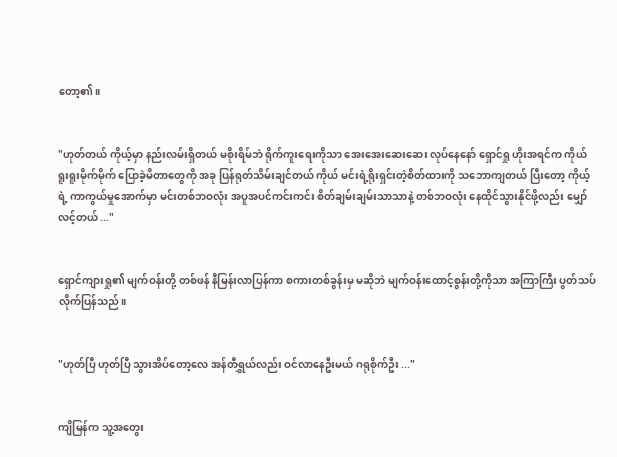တော့၏။


"ဟုတ်တယ် ကိုယ့်မှာ နည်းလမ်းရှိတယ် မစိုးရိမ်ဘဲ ရိုက်ကူးရေးကိုသာ အေးအေးဆေးဆေး လုပ်နေနော် ရှောင်ရှု ဟိုးအရင်က ကိုယ် ရူးရူးမိုက်မိုက် ပြောခဲ့မိတာတွေကို အခု ပြန်ရုတ်သိမ်းချင်တယ် ကိုယ် မင်းရဲ့ရိုးရှင်းတဲ့စိတ်ထားကို သဘောကျတယ် ပြီးတော့ ကိုယ့်ရဲ့ ကာကွယ်မှုအောက်မှာ မင်းတစ်ဘဝလုံး အပူအပင်ကင်းကင်း စိတ်ချမ်းချမ်းသာသာနဲ့ တစ်ဘဝလုံး နေထိုင်သွားနိုင်ဖို့လည်း မျှော်လင့်တယ် ..."


ရှောင်ကျားရှု၏ မျက်ဝန်းတို့ တစ်ဖန် နီမြန်းလာပြန်ကာ စကားတစ်ခွန်းမှ မဆိုဘဲ မျက်ဝန်းထောင့်စွန်းတို့ကိုသာ အကြာကြီး ပွတ်သပ်လိုက်ပြန်သည်။


"ဟုတ်ပြီ ဟုတ်ပြီ သွားအိပ်တော့လေ အန်တီရွှယ်လည်း ဝင်လာနေဦးမယ် ဂရုစိုက်ဦး ..."


ကျိမြန်က သူ့အတွေး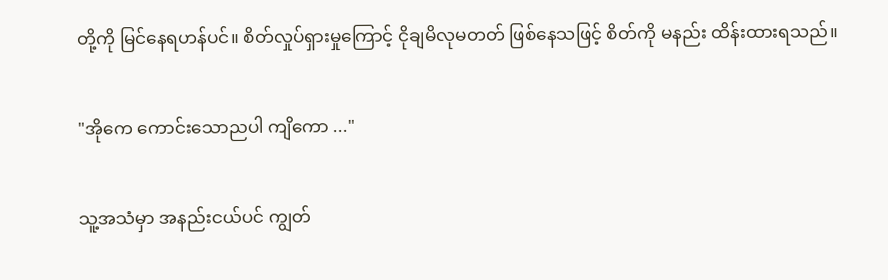တို့ကို မြင်‌နေရဟန်ပင်။ စိတ်လှုပ်ရှား‌မှုကြောင့် ငိုချမိလုမတတ် ဖြစ်နေသဖြင့် စိတ်ကို မနည်း ထိန်းထားရသည်။


"အိုကေ ကောင်းသောညပါ ကျိကော ..."


သူ့အသံမှာ အနည်းငယ်ပင် ကျွတ်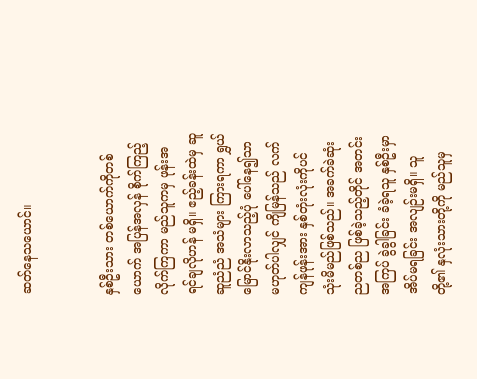ဆတ်နေသယောင်။


နှစ်ဦးသား တစ်ယောက်ကိုတစ်ယောက် အပြန်အလှန် စိုက်ကြည့်လိုက်ကြကာ မည်သူကမှ ဖုန်းအရင်ချလိုဟန် မရှိ။ ဧည့်ခန်းထဲမှ ဆူဆူညံညံ အသံများ ကြားရကာ ရွှယ်မြောင်နိုးလာသည့်ပုံ ပေါ်နေ၍သာ မဟုတ်ပါလျှင် ကျိမြန်သည် လက်ကျန်ဖုန်းအား နှစ်တုံးလုံးကိုပင် သုံးမိမည်ဖြစ်သည်။ အခက်ခဲဆုံး ညတစ်ည ဖြစ်ခဲ့သည့်တိုင် အတင်းအကြပ် ခွဲခွါခြင်း ခံခဲ့ရသူ နှစ်ဦးမှာ အိပ်မရခြင်း အလျဉ်းမရှိ။ သူတို့၏ နှလုံးသားတို့ကို မည်သူမှ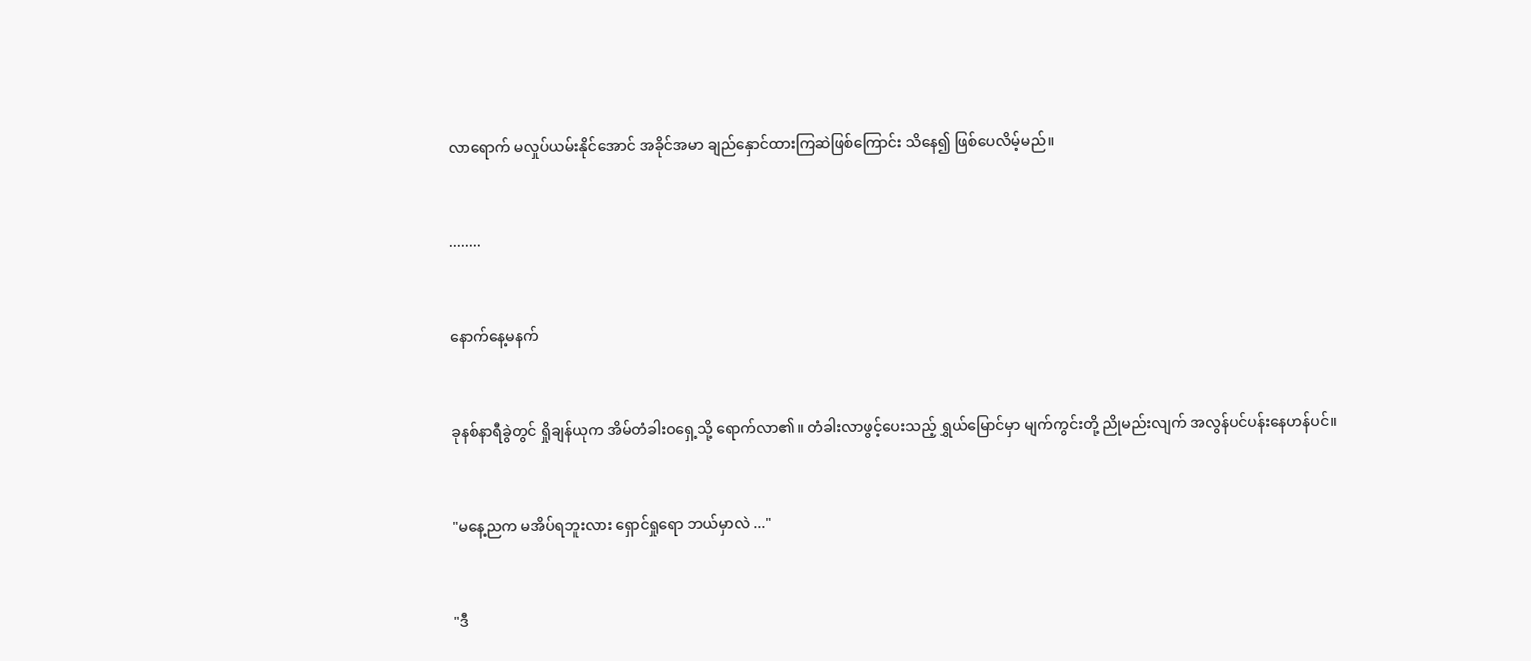လာရောက် မလှုပ်ယမ်းနိုင်အောင် အခိုင်အမာ ချည်နှောင်ထားကြဆဲဖြစ်ကြောင်း သိနေ၍ ဖြစ်ပေလိမ့်မည်။


........


နောက်နေ့မနက်


ခုနစ်နာရီခွဲတွင် ရှိုချန်ယုက အိမ်တံခါး‌ဝရှေ့သို့ ရောက်လာ၏။ တံခါး‌လာဖွင့်ပေးသည့် ရွှယ်မြောင်မှာ မျက်ကွင်းတို့ ညိုမည်းလျက် အလွန်ပင်ပန်းနေဟန်ပင်။


"မနေ့ညက မအိပ်ရဘူးလား ရှောင်ရှုရော ဘယ်မှာလဲ ..."


"ဒီ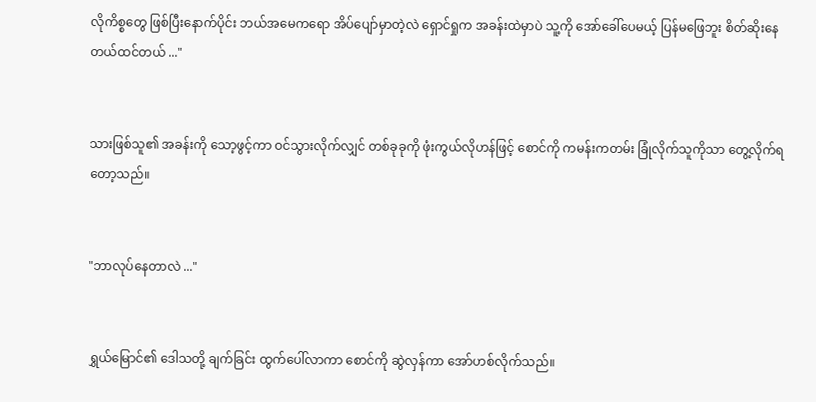လိုကိစ္စတွေ ဖြစ်ပြီးနောက်ပိုင်း ဘယ်အမေကရော အိပ်ပျော်မှာတဲ့လဲ ရှောင်ရှုက အခန်းထဲမှာပဲ သူ့ကို အော်ခေါ်ပေမယ့် ပြန်မဖြေဘူး စိတ်ဆိုးနေတယ်ထင်တယ် ..."


သားဖြစ်သူ၏ အခန်းကို သော့ဖွင့်ကာ ဝင်သွားလိုက်လျှင် တစ်ခုခုကို ဖုံးကွယ်လိုဟန်ဖြင့် စောင်ကို ကမန်းကတမ်း ခြုံလိုက်သူကိုသာ တွေ့လိုက်ရတော့သည်။


"ဘာလုပ်နေတာလဲ ..."


ရွှယ်မြောင်၏ ဒေါသတို့ ချက်ခြင်း ထွက်ပေါ်လာကာ စောင်ကို ဆွဲလှန်ကာ အော်ဟစ်လိုက်သည်။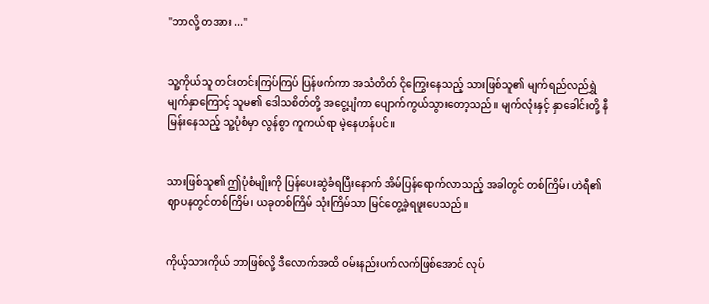"ဘာလို့ တအား ..."


သူ့ကိုယ်သူ တင်းတင်းကြပ်ကြပ် ပြန်ဖက်ကာ အသံတိတ် ငိုကြွေးနေသည့် သားဖြစ်သူ၏ မျက်ရည်လည်ရွှဲ မျက်နှာကြောင့် သူမ၏ ဒေါသစိတ်တို့ အငွေ့ပျံကာ ပျောက်ကွယ်သွားတော့သည်။ မျက်လုံးနှင့် နှာခေါင်းတို့ နီမြန်းနေသည့် သူ့ပုံစံမှာ လွန်စွာ ကူကယ်ရာ မဲ့နေဟန်ပင်။


သားဖြစ်သူ၏ ဤပုံစံမျိုးကို ပြန်ပေးဆွဲခံရပြီးနောက် အိမ်ပြန်ရောက်လာသည့် အခါတွင် တစ်ကြိမ်၊ ဟဲရီ၏ ဈာပနတွင်တစ်ကြိမ်၊ ယခုတစ်ကြိမ် သုံးကြိမ်သာ မြင်တွေ့ခဲ့ရဖူးပေသည်။


ကိုယ့်သားကိုယ် ဘာဖြစ်လို့ ဒီလောက်အထိ ဝမ်းနည်းပက်လက်ဖြစ်အောင် လုပ်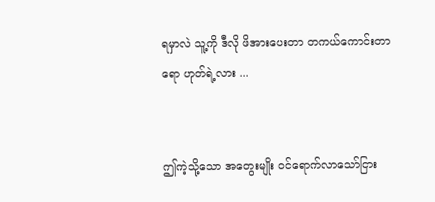ရမှာလဲ သူ့ကို ဒီလို ဖိအားပေးတာ တကယ်‌ကောင်းတာရော ဟုတ်ရဲ့လား ...


ဤကဲ့သို့သော အတွေးမျိုး ဝင်ရောက်လာသော်ငြား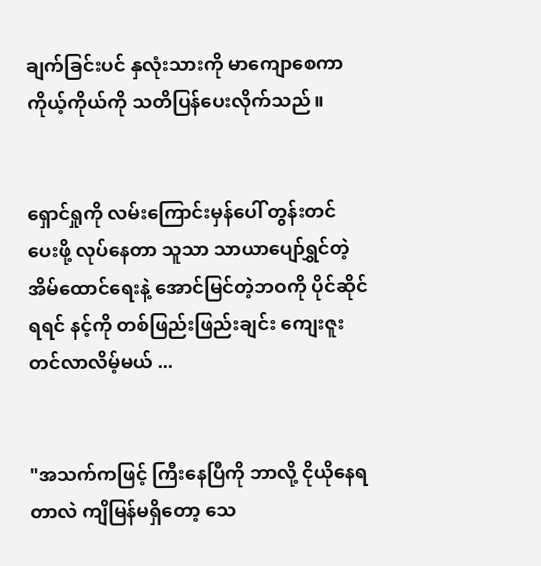ချက်ခြင်းပင် နှလုံးသားကို မာကျောစေကာ ကိုယ့်ကိုယ်ကို သတိပြန်ပေးလိုက်သည်။


ရှောင်ရှုကို လမ်းကြောင်းမှန်ပေါ် တွန်းတင်ပေးဖို့ လုပ်နေတာ သူသာ သာယာပျော်ရွှင်တဲ့ အိမ်ထောင်ရေးနဲ့ အောင်မြင်တဲ့ဘဝကို ပိုင်ဆိုင်ရရင် နင့်ကို တစ်ဖြည်းဖြည်းချင်း ကျေးဇူးတင်လာလိမ့်မယ် ...


"အသက်ကဖြင့် ကြီးနေပြီကို ဘာလို့ ငိုယိုနေရတာလဲ ကျိမြန်မရှိတော့ သေ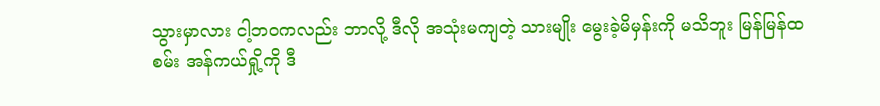သွားမှာလား ငါ့ဘဝကလည်း ဘာလို့ ဒီလို အသုံးမကျတဲ့ သားမျိုး မွေးခဲ့မိမှန်းကို မသိဘူး မြန်မြန်ထစမ်း အန်ကယ်ရှို့ကို ဒီ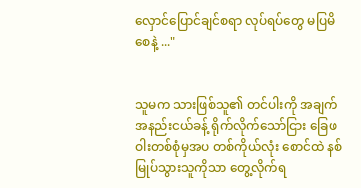လှောင်ပြောင်ချင်စရာ လုပ်ရပ်တွေ မပြမိစေနဲ့ ..."


သူမက သားဖြစ်သူ၏ တင်ပါးကို အချက်အနည်းငယ်ခန့် ရိုက်လိုက်‌သော်ငြား ခြေဖဝါးတစ်စုံမှအပ တစ်ကိုယ်လုံး စောင်ထဲ နစ်မြုပ်သွားသူကိုသာ တွေ့လိုက်ရ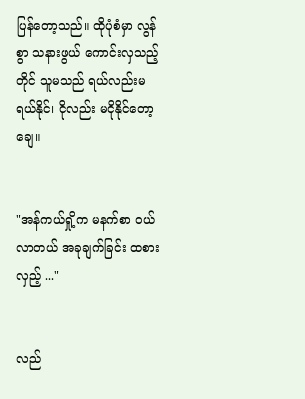ပြန်တော့သည်။ ထိုပုံစံမှာ လွန်စွာ သနားဖွယ် ကောင်းလှသည့်တိုင် သူမသည် ရယ်လည်းမရယ်နိုင်၊ ငိုလည်း မငိုနိုင်တော့ချေ။


"အန်ကယ်ရှို့က မနက်စာ ဝယ်လာတယ် အခုချက်ခြင်း ထစားလှည့် ..."


လည်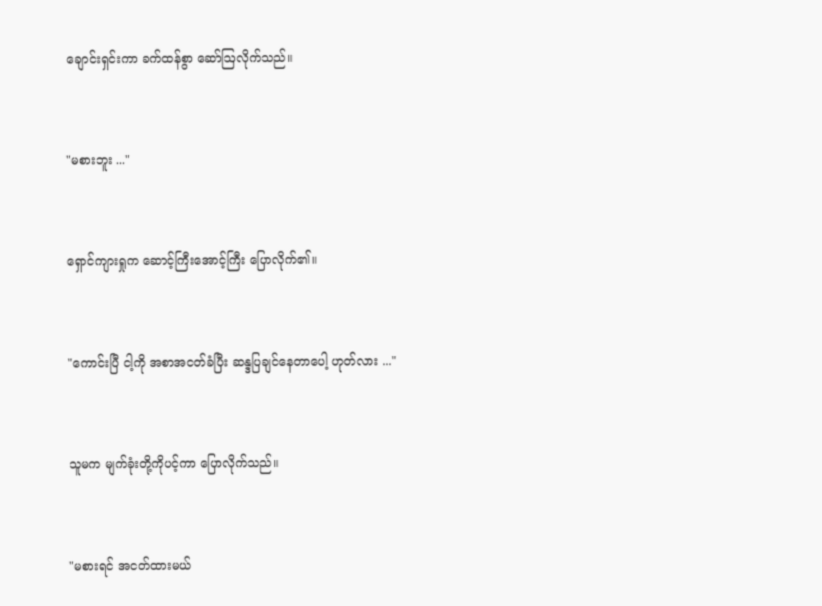ချောင်းရှင်းကာ ခက်ထန်စွာ ဆော်ဩလိုက်သည်။


"မစားဘူး ..."


ရှောင်ကျားရှုက ဆောင့်ကြီးအောင့်ကြီး ပြောလိုက်၏။


"ကောင်းပြီ ငါ့ကို အစာအငတ်ခံပြီး ဆန္ဒပြချင်နေတာပေါ့ ဟုတ်လား ..."


သူမက မျက်ခုံးတို့ကိုပင့်ကာ ပြောလိုက်သည်။


"မစားရင် အငတ်ထားမယ်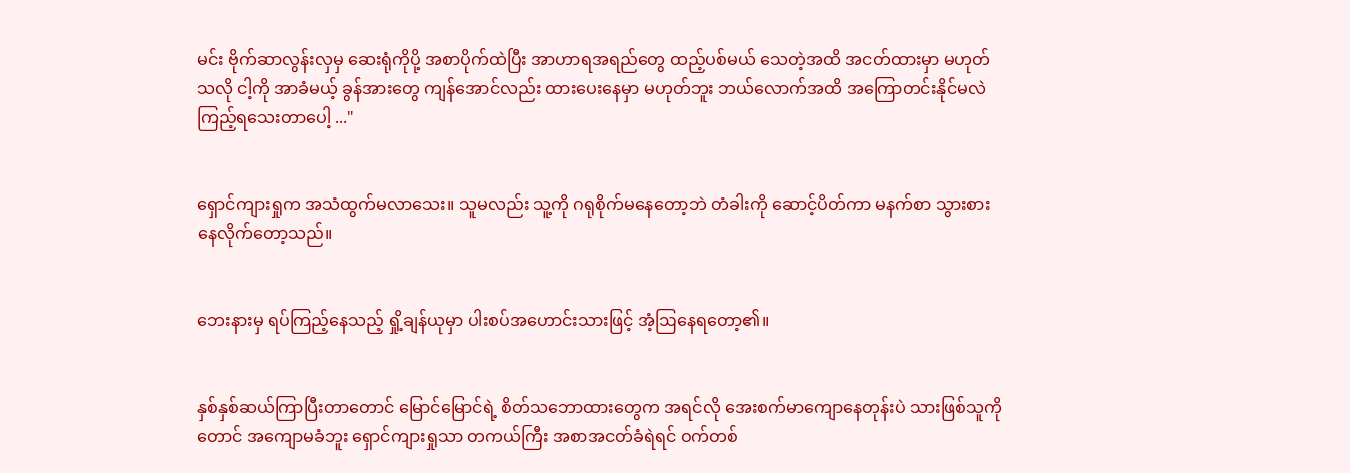မင်း ဗိုက်ဆာလွန်းလှမှ ဆေးရုံကိုပို့ အစာပိုက်ထဲပြီး အာဟာရအရည်တွေ ထည့်ပစ်မယ် သေတဲ့အထိ အငတ်ထားမှာ မဟုတ်သလို ငါ့ကို အာခံမယ့် ခွန်အားတွေ ကျန်အောင်လည်း ထားပေးနေမှာ မဟုတ်ဘူး ဘယ်လောက်အထိ အကြောတင်းနိုင်မလဲ ကြည့်ရသေးတာပေါ့ ..."


ရှောင်ကျားရှုက အသံထွက်မလာသေး။ သူမလည်း သူ့ကို ဂရုစိုက်မနေတော့ဘဲ တံခါးကို ဆောင့်ပိတ်ကာ မနက်စာ သွားစားနေလိုက်တော့သည်။


ဘေးနားမှ ရပ်‌ကြည့်နေသည့် ရှို့ချန်ယုမှာ ပါးစပ်အဟောင်းသားဖြင့် အံ့ဩနေရတော့၏။


နှစ်နှစ်ဆယ်ကြာပြီးတာတောင် မြောင်မြောင်ရဲ့ စိတ်သဘောထားတွေက အရင်လို အေးစက်မာကျောနေတုန်းပဲ သားဖြစ်သူကိုတောင် အကျောမခံဘူး ရှောင်ကျားရှုသာ တကယ်ကြီး အစာအငတ်ခံရဲရင် ဝက်တစ်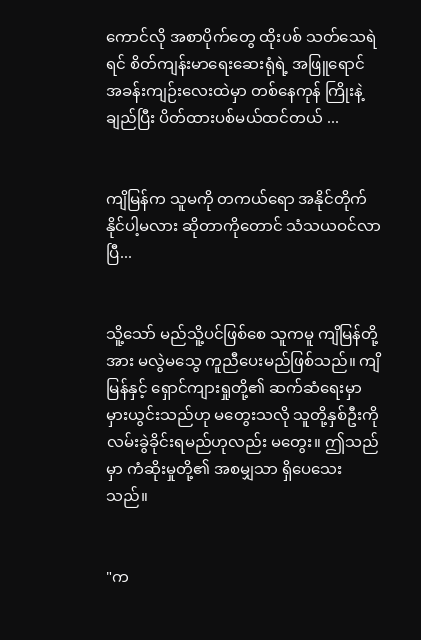ကောင်လို အစာပိုက်တွေ ထိုးပစ် သတ်သေရဲရင် စိတ်ကျန်းမာရေးဆေးရုံရဲ့ အဖြူရောင် အခန်းကျဉ်းလေးထဲမှာ တစ်နေကုန် ကြိုးနဲ့ချည်ပြီး ပိတ်ထားပစ်မယ်ထင်တယ် ...


ကျိမြန်က သူမကို တကယ်ရော အနိုင်တိုက်နိုင်ပါ့မလား ဆိုတာကိုတောင် သံသယဝင်လာပြီ...


သိူ့သော် မည်သိူ့ပင်ဖြစ်စေ သူကမူ ကျိမြန်တို့အား မလွဲမသွေ ကူညီပေးမည်ဖြစ်သည်။ ကျိမြန်နှင့် ရှောင်ကျားရှုတို့၏ ဆက်ဆံရေးမှာ မှားယွင်းသည်ဟု မတွေးသလို သူတို့နှစ်ဦးကို လမ်းခွဲခိုင်းရမည်ဟုလည်း မတွေး။ ဤသည်မှာ ကံဆိုးမှုတို့၏ အစမျှသာ ရှိပေသေးသည်။


"က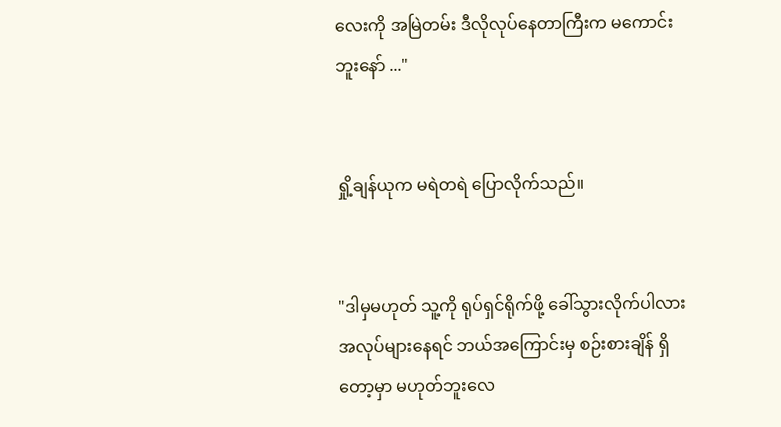လေးကို အမြဲတမ်း ဒီလိုလုပ်နေတာကြီးက မကောင်းဘူးနော် ..."


ရှို့ချန်ယုက မရဲတရဲ ပြောလိုက်သည်။


"ဒါမှမဟုတ် သူ့ကို ရုပ်ရှင်ရိုက်ဖို့ ခေါ်သွားလိုက်ပါလား အလုပ်များနေရင် ဘယ်အကြောင်းမှ စဉ်းစားချိန် ရှိတော့မှာ မဟုတ်ဘူးလေ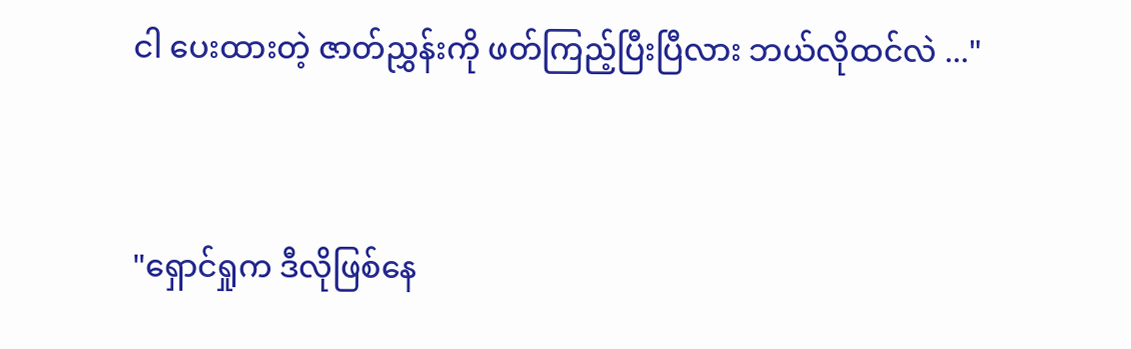ငါ ပေးထားတဲ့ ဇာတ်ညွှန်းကို ဖတ်ကြည့်ပြီးပြီလား ဘယ်လိုထင်လဲ ..."


"ရှောင်ရှုက ဒီလိုဖြစ်နေ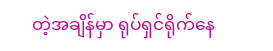တဲ့အချိန်မှာ ရုပ်ရှင်ရိုက်နေ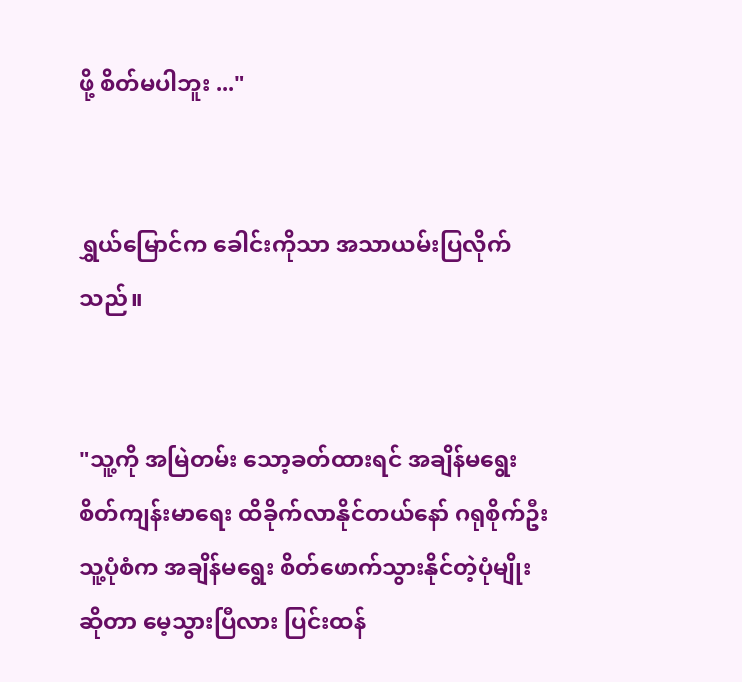ဖို့ စိတ်မပါဘူး ..."


ရွှယ်မြောင်က ခေါင်းကိုသာ အသာယမ်းပြလိုက်သည်။


"သူ့ကို အမြဲတမ်း သော့ခတ်ထားရင် အချိန်မရွေး စိတ်ကျန်းမာရေး ထိခိုက်လာနိုင်တယ်နော် ဂရုစိုက်ဦး သူ့ပုံစံက အချိန်မရွေး စိတ်ဖောက်သွားနိုင်တဲ့ပုံမျိုးဆိုတာ မေ့သွားပြီလား ပြင်းထန်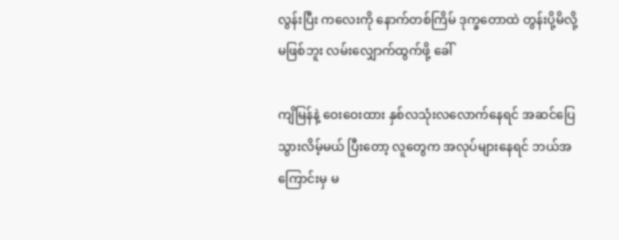လွန်းပြီး ကလေးကို နောက်တစ်ကြိမ် ဒုက္ခတောထဲ တွန်းပို့မိလို့ မဖြစ်ဘူး လမ်းလျှောက်ထွက်ဖို့ ခေါ်

ကျိမြန်နဲ့ ဝေးဝေးထား နှစ်လသုံးလလောက်နေရင် အဆင်ပြေသွားလိမ့်မယ် ပြီးတော့ လူတွေက အလုပ်များနေရင် ဘယ်အကြောင်းမှ မ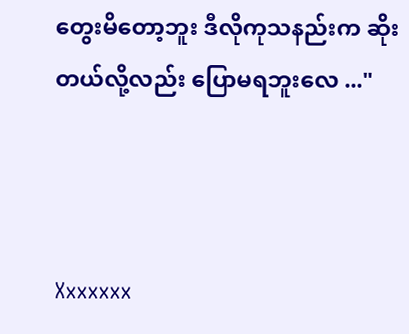တွေးမိတော့ဘူး ဒီလိုကုသနည်းက ဆိုးတယ်လို့လည်း ပြောမရဘူးလေ ..."



Xxxxxxx